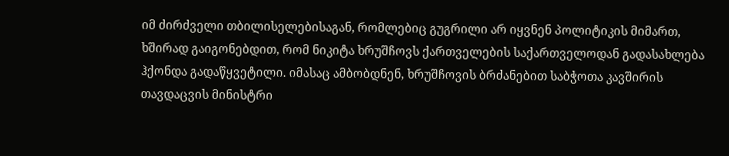იმ ძირძველი თბილისელებისაგან, რომლებიც გუგრილი არ იყვნენ პოლიტიკის მიმართ, ხშირად გაიგონებდით, რომ ნიკიტა ხრუშჩოვს ქართველების საქართველოდან გადასახლება ჰქონდა გადაწყვეტილი. იმასაც ამბობდნენ, ხრუშჩოვის ბრძანებით საბჭოთა კავშირის თავდაცვის მინისტრი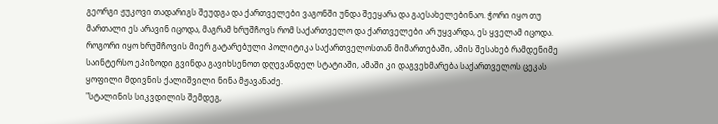გეორგი ჟუკოვი თადარიგს შეუდგა და ქართველები ვაგონში უნდა შეეყარა და გაესახელებინაო. ჭორი იყო თუ მართალი ეს არავინ იცოდა, მაგრამ ხრუშჩოვს რომ საქართველო და ქართველები არ უყვარდა, ეს ყველამ იცოდა.
როგორი იყო ხრუშჩოვის მიერ გატარებული პოლიტიკა საქართველოსთან მიმართებაში, ამის შესახებ რამდენიმე საინტერსო ეპიზოდი გვინდა გავიხსენოთ დღევანდელ სტატიაში, ამაში კი დაგვეხმარება საქართველოს ცეკას ყოფილი მდივნის ქალიშვილი ნინა მჟავანაძე.
"სტალინის სიკვდილის შემდეგ,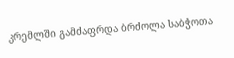კრემლში გამძაფრდა ბრძოლა საბჭოთა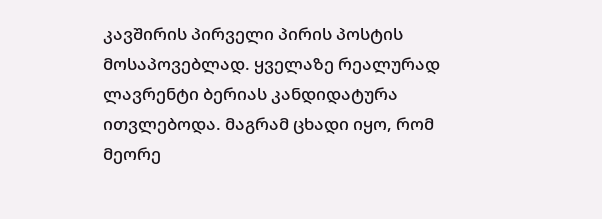კავშირის პირველი პირის პოსტის მოსაპოვებლად. ყველაზე რეალურად ლავრენტი ბერიას კანდიდატურა ითვლებოდა. მაგრამ ცხადი იყო, რომ მეორე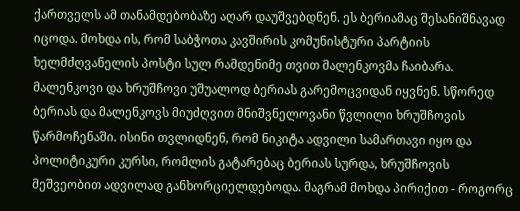ქართველს ამ თანამდებობაზე აღარ დაუშვებდნენ. ეს ბერიამაც შესანიშნავად იცოდა. მოხდა ის, რომ საბჭოთა კავშირის კომუნისტური პარტიის ხელმძღვანელის პოსტი სულ რამდენიმე თვით მალენკოვმა ჩაიბარა. მალენკოვი და ხრუშჩოვი უშუალოდ ბერიას გარემოცვიდან იყვნენ. სწორედ ბერიას და მალენკოვს მიუძღვით მნიშვნელოვანი წვლილი ხრუშჩოვის წარმოჩენაში. ისინი თვლიდნენ, რომ ნიკიტა ადვილი სამართავი იყო და პოლიტიკური კურსი, რომლის გატარებაც ბერიას სურდა, ხრუშჩოვის მეშვეობით ადვილად განხორციელდებოდა. მაგრამ მოხდა პირიქით - როგორც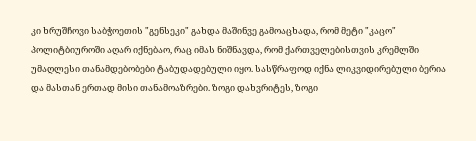კი ხრუშჩოვი საბჭოეთის "გენსეკი" გახდა მაშინვე გამოაცხადა, რომ მეტი "კაცო" პოლიტბიუროში აღარ იქნებაო, რაც იმას ნიშნავდა, რომ ქართველებისთვის კრემლში უმაღლესი თანამდებობები ტაბუდადებული იყო. სასწრაფოდ იქნა ლიკვიდირებული ბერია და მასთან ერთად მისი თანამოაზრები. ზოგი დახვრიტეს, ზოგი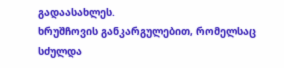გადაასახლეს.
ხრუშჩოვის განკარგულებით, რომელსაც სძულდა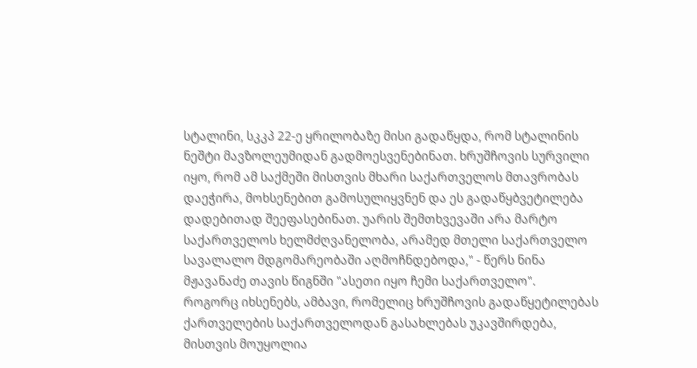სტალინი, სკკპ 22-ე ყრილობაზე მისი გადაწყდა, რომ სტალინის ნეშტი მავზოლეუმიდან გადმოესვენებინათ. ხრუშჩოვის სურვილი იყო, რომ ამ საქმეში მისთვის მხარი საქართველოს მთავრობას დაეჭირა, მოხსენებით გამოსულიყვნენ და ეს გადაწყბვეტილება დადებითად შეეფასებინათ. უარის შემთხვევაში არა მარტო საქართველოს ხელმძღვანელობა, არამედ მთელი საქართველო სავალალო მდგომარეობაში აღმოჩნდებოდა," - წერს ნინა მჟავანაძე თავის წიგნში "ასეთი იყო ჩემი საქართველო".
როგორც იხსენებს, ამბავი, რომელიც ხრუშჩოვის გადაწყეტილებას ქართველების საქართველოდან გასახლებას უკავშირდება, მისთვის მოუყოლია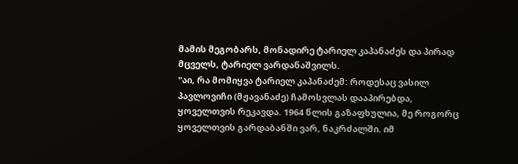მამის მეგობარს, მონადირე ტარიელ კაპანაძეს და პირად მცველს, ტარიელ ვარდანაშვილს.
"აი, რა მომიყვა ტარიელ კაპანაძემ: როდესაც ვასილ პავლოვიჩი (მჟავანაძე) ჩამოსვლას დააპირებდა, ყოველთვის რეკავდა. 1964 წლის გაზაფხულია, მე როგორც ყოველთვის გარდაბანში ვარ, ნაკრძალში. იმ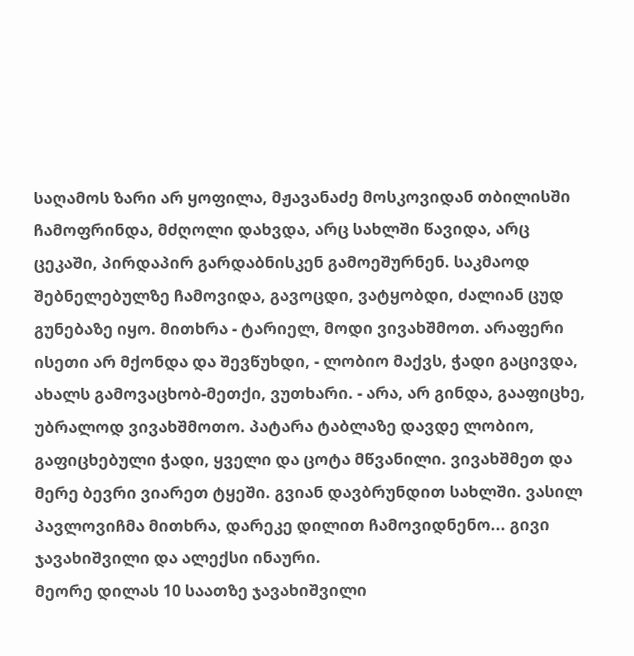საღამოს ზარი არ ყოფილა, მჟავანაძე მოსკოვიდან თბილისში ჩამოფრინდა, მძღოლი დახვდა, არც სახლში წავიდა, არც ცეკაში, პირდაპირ გარდაბნისკენ გამოეშურნენ. საკმაოდ შებნელებულზე ჩამოვიდა, გავოცდი, ვატყობდი, ძალიან ცუდ გუნებაზე იყო. მითხრა - ტარიელ, მოდი ვივახშმოთ. არაფერი ისეთი არ მქონდა და შევწუხდი, - ლობიო მაქვს, ჭადი გაცივდა, ახალს გამოვაცხობ-მეთქი, ვუთხარი. - არა, არ გინდა, გააფიცხე, უბრალოდ ვივახშმოთო. პატარა ტაბლაზე დავდე ლობიო, გაფიცხებული ჭადი, ყველი და ცოტა მწვანილი. ვივახშმეთ და მერე ბევრი ვიარეთ ტყეში. გვიან დავბრუნდით სახლში. ვასილ პავლოვიჩმა მითხრა, დარეკე დილით ჩამოვიდნენო... გივი ჯავახიშვილი და ალექსი ინაური.
მეორე დილას 10 საათზე ჯავახიშვილი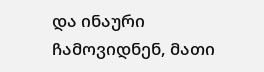და ინაური ჩამოვიდნენ, მათი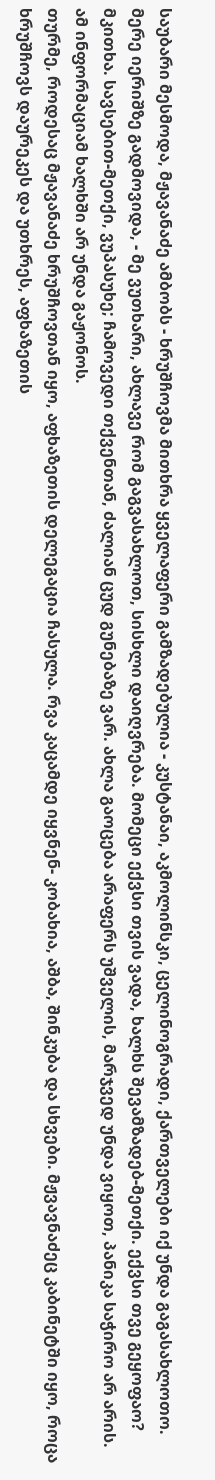საუბარი მესმოდა, მჟავანაძე ამბობს - ხრუშჩოვმა მითხრა ყველაფერი გამზადებულია - კუსტანაი, აკმოლინსკი, ცელინოგრადი, ქართველები იქ უნდა გაგასახლოთო. მერე იერიშზე გადმოვიდა, - მე ვუთხარი, ახლავე რომ გაგვასახლოთ, სისხლი დაიღვრება. მომეცი ექვსი თვის ვადა, ხალხს შევამზადებ-მეთქი. ექვსი თვე გეყოფაო? მკითხა. სავსებით-მეთქი, ვუპასუხე; ჩამოვედი თქვენთან, ძალიან ცუდ გუნებაზე ვარ. ახლა გაოცება არაფერს უშველის, მარჯვედ უნდა ვიყოთ, პანიკა საჭირო არ არის. ამ ინფორმაციამ ხალხში არ უნდა გაჟონოს.
თურმე, როდესაც მჟავანაძე ხრუშჩოვთან იყო, აფხაზეთის დელეგაცია ჩასულა. რვა კაცამდე იყვნენ- კობახია, აშბა, შინკუბა და სხვები. მჟვავნაძეც კაბინეტში იყო, როცა ხრუშჩოვს დაურეკეს და უთხრეს, აფხაზეთის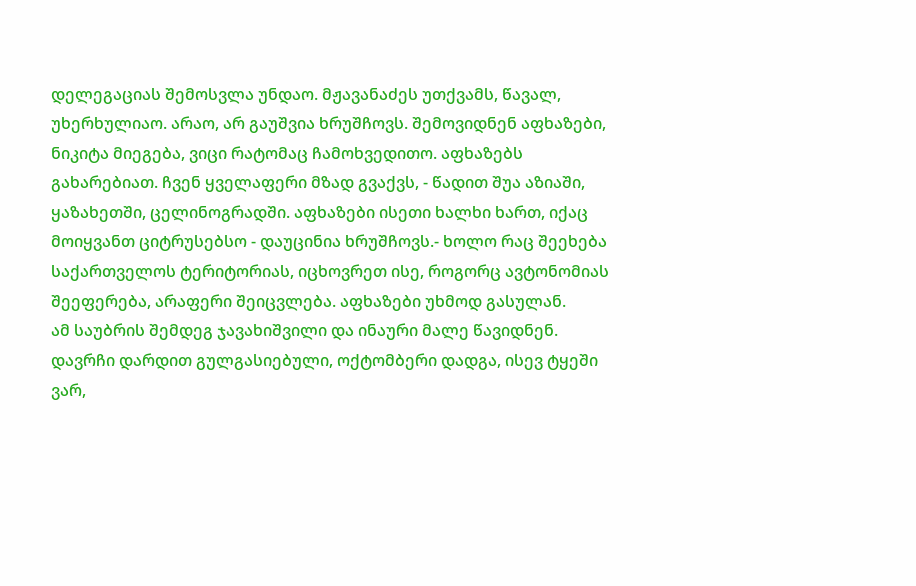დელეგაციას შემოსვლა უნდაო. მჟავანაძეს უთქვამს, წავალ, უხერხულიაო. არაო, არ გაუშვია ხრუშჩოვს. შემოვიდნენ აფხაზები, ნიკიტა მიეგება, ვიცი რატომაც ჩამოხვედითო. აფხაზებს გახარებიათ. ჩვენ ყველაფერი მზად გვაქვს, - წადით შუა აზიაში, ყაზახეთში, ცელინოგრადში. აფხაზები ისეთი ხალხი ხართ, იქაც მოიყვანთ ციტრუსებსო - დაუცინია ხრუშჩოვს.- ხოლო რაც შეეხება საქართველოს ტერიტორიას, იცხოვრეთ ისე, როგორც ავტონომიას შეეფერება, არაფერი შეიცვლება. აფხაზები უხმოდ გასულან.
ამ საუბრის შემდეგ ჯავახიშვილი და ინაური მალე წავიდნენ. დავრჩი დარდით გულგასიებული, ოქტომბერი დადგა, ისევ ტყეში ვარ,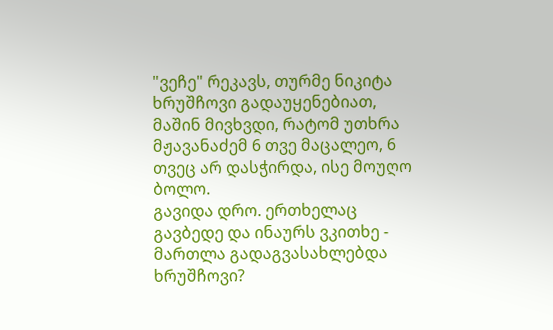"ვეჩე" რეკავს, თურმე ნიკიტა ხრუშჩოვი გადაუყენებიათ, მაშინ მივხვდი, რატომ უთხრა მჟავანაძემ 6 თვე მაცალეო, 6 თვეც არ დასჭირდა, ისე მოუღო ბოლო.
გავიდა დრო. ერთხელაც გავბედე და ინაურს ვკითხე - მართლა გადაგვასახლებდა ხრუშჩოვი?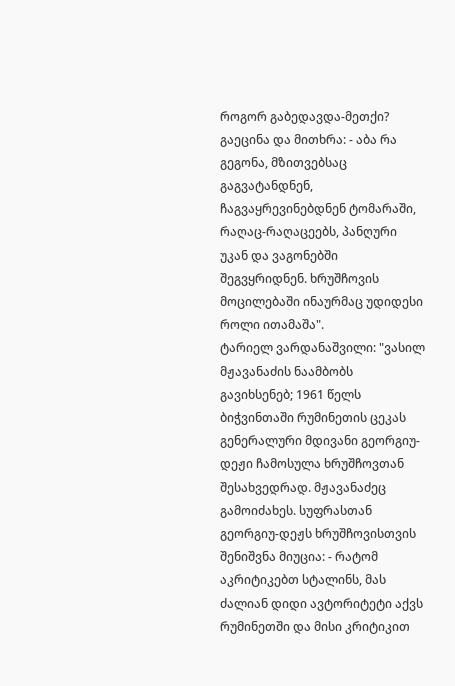როგორ გაბედავდა-მეთქი? გაეცინა და მითხრა: - აბა რა გეგონა, მზითვებსაც გაგვატანდნენ, ჩაგვაყრევინებდნენ ტომარაში, რაღაც-რაღაცეებს, პანღური უკან და ვაგონებში შეგვყრიდნენ. ხრუშჩოვის მოცილებაში ინაურმაც უდიდესი როლი ითამაშა".
ტარიელ ვარდანაშვილი: "ვასილ მჟავანაძის ნაამბობს გავიხსენებ; 1961 წელს ბიჭვინთაში რუმინეთის ცეკას გენერალური მდივანი გეორგიუ-დეჟი ჩამოსულა ხრუშჩოვთან შესახვედრად. მჟავანაძეც გამოიძახეს. სუფრასთან გეორგიუ-დეჟს ხრუშჩოვისთვის შენიშვნა მიუცია: - რატომ აკრიტიკებთ სტალინს, მას ძალიან დიდი ავტორიტეტი აქვს რუმინეთში და მისი კრიტიკით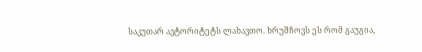საკუთარ ავტორიტეტს ლახავთო. ხრუშჩოვს ეს რომ გაუგია,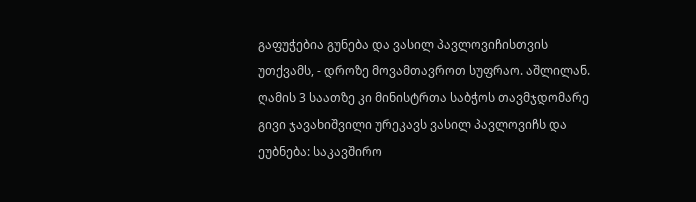გაფუჭებია გუნება და ვასილ პავლოვიჩისთვის უთქვამს, - დროზე მოვამთავროთ სუფრაო. აშლილან. ღამის 3 საათზე კი მინისტრთა საბჭოს თავმჯდომარე გივი ჯავახიშვილი ურეკავს ვასილ პავლოვიჩს და ეუბნება: საკავშირო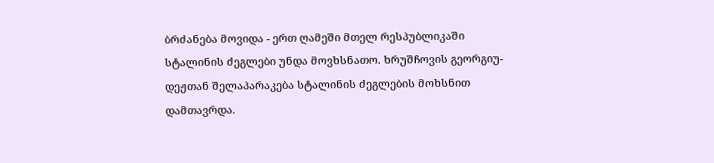ბრძანება მოვიდა - ერთ ღამეში მთელ რესპუბლიკაში სტალინის ძეგლები უნდა მოვხსნათო. ხრუშჩოვის გეორგიუ-დეჟთან შელაპარაკება სტალინის ძეგლების მოხსნით დამთავრდა.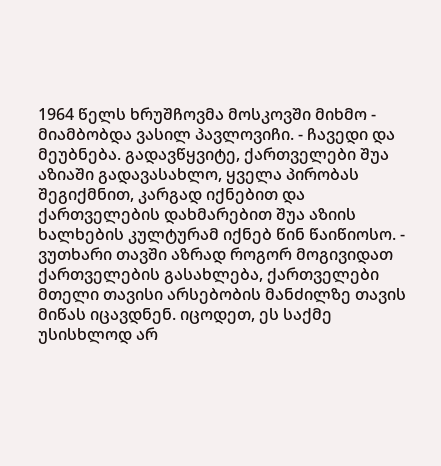1964 წელს ხრუშჩოვმა მოსკოვში მიხმო - მიამბობდა ვასილ პავლოვიჩი. - ჩავედი და მეუბნება. გადავწყვიტე, ქართველები შუა აზიაში გადავასახლო, ყველა პირობას შეგიქმნით, კარგად იქნებით და ქართველების დახმარებით შუა აზიის ხალხების კულტურამ იქნებ წინ წაიწიოსო. - ვუთხარი თავში აზრად როგორ მოგივიდათ ქართველების გასახლება, ქართველები მთელი თავისი არსებობის მანძილზე თავის მიწას იცავდნენ. იცოდეთ, ეს საქმე უსისხლოდ არ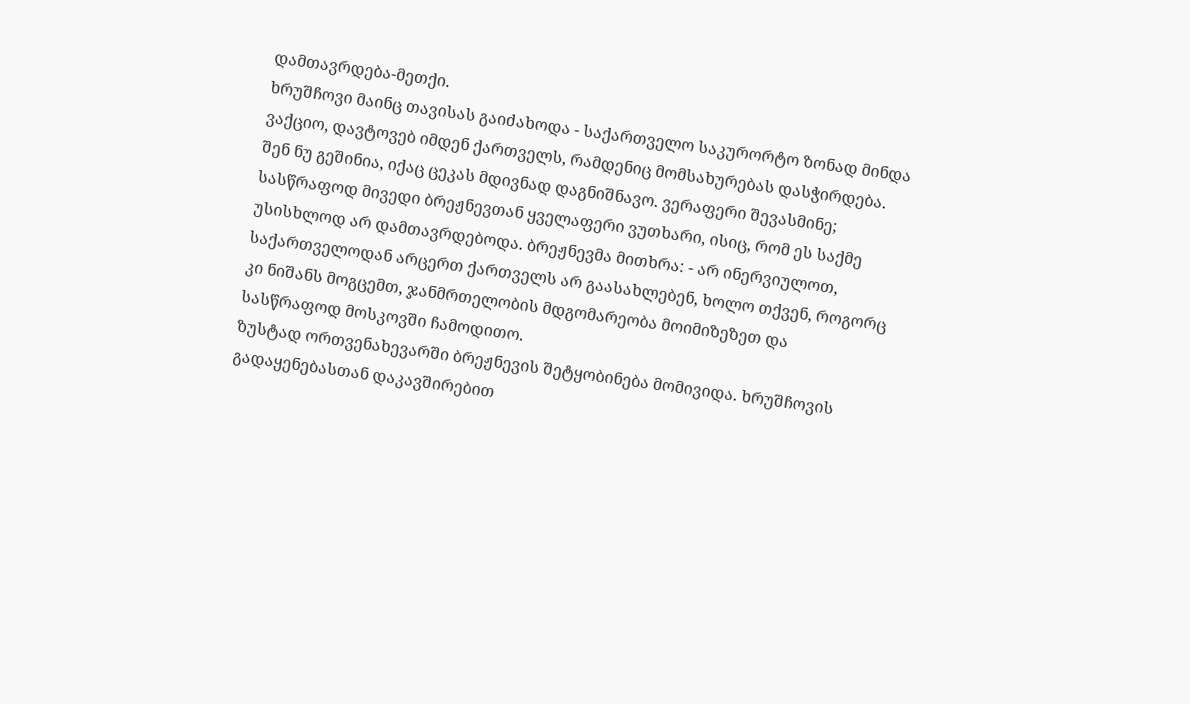დამთავრდება-მეთქი.
ხრუშჩოვი მაინც თავისას გაიძახოდა - საქართველო საკურორტო ზონად მინდა ვაქციო, დავტოვებ იმდენ ქართველს, რამდენიც მომსახურებას დასჭირდება. შენ ნუ გეშინია, იქაც ცეკას მდივნად დაგნიშნავო. ვერაფერი შევასმინე; სასწრაფოდ მივედი ბრეჟნევთან ყველაფერი ვუთხარი, ისიც, რომ ეს საქმე უსისხლოდ არ დამთავრდებოდა. ბრეჟნევმა მითხრა: - არ ინერვიულოთ, საქართველოდან არცერთ ქართველს არ გაასახლებენ, ხოლო თქვენ, როგორც კი ნიშანს მოგცემთ, ჯანმრთელობის მდგომარეობა მოიმიზეზეთ და სასწრაფოდ მოსკოვში ჩამოდითო.
ზუსტად ორთვენახევარში ბრეჟნევის შეტყობინება მომივიდა. ხრუშჩოვის გადაყენებასთან დაკავშირებით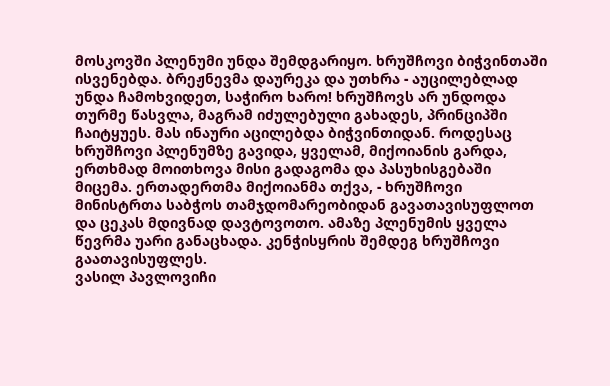მოსკოვში პლენუმი უნდა შემდგარიყო. ხრუშჩოვი ბიჭვინთაში ისვენებდა. ბრეჟნევმა დაურეკა და უთხრა - აუცილებლად უნდა ჩამოხვიდეთ, საჭირო ხარო! ხრუშჩოვს არ უნდოდა თურმე წასვლა, მაგრამ იძულებული გახადეს, პრინციპში ჩაიტყუეს. მას ინაური აცილებდა ბიჭვინთიდან. როდესაც ხრუშჩოვი პლენუმზე გავიდა, ყველამ, მიქოიანის გარდა, ერთხმად მოითხოვა მისი გადაგომა და პასუხისგებაში მიცემა. ერთადერთმა მიქოიანმა თქვა, - ხრუშჩოვი მინისტრთა საბჭოს თამჯდომარეობიდან გავათავისუფლოთ და ცეკას მდივნად დავტოვოთო. ამაზე პლენუმის ყველა წევრმა უარი განაცხადა. კენჭისყრის შემდეგ ხრუშჩოვი გაათავისუფლეს.
ვასილ პავლოვიჩი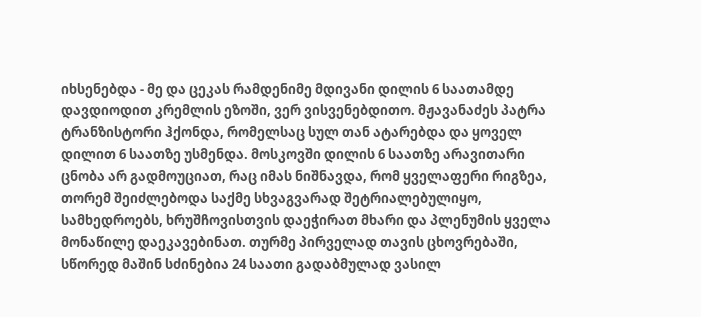იხსენებდა - მე და ცეკას რამდენიმე მდივანი დილის 6 საათამდე დავდიოდით კრემლის ეზოში, ვერ ვისვენებდითო. მჟავანაძეს პატრა ტრანზისტორი ჰქონდა, რომელსაც სულ თან ატარებდა და ყოველ დილით 6 საათზე უსმენდა. მოსკოვში დილის 6 საათზე არავითარი ცნობა არ გადმოუციათ, რაც იმას ნიშნავდა, რომ ყველაფერი რიგზეა, თორემ შეიძლებოდა საქმე სხვაგვარად შეტრიალებულიყო, სამხედროებს, ხრუშჩოვისთვის დაეჭირათ მხარი და პლენუმის ყველა მონაწილე დაეკავებინათ. თურმე პირველად თავის ცხოვრებაში, სწორედ მაშინ სძინებია 24 საათი გადაბმულად ვასილ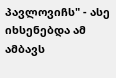პავლოვიჩს" - ასე იხსენებდა ამ ამბავს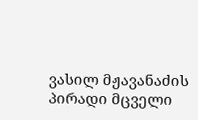ვასილ მჟავანაძის პირადი მცველი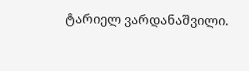ტარიელ ვარდანაშვილი.